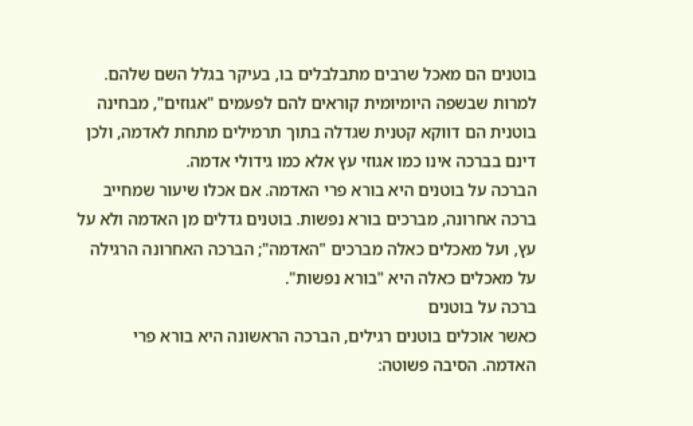בוטנים הם מאכל שרבים מתבלבלים בו, בעיקר בגלל השם שלהם. למרות שבשפה היומיומית קוראים להם לפעמים "אגוזים", מבחינה בוטנית הם דווקא קטנית שגדלה בתוך תרמילים מתחת לאדמה, ולכן דינם בברכה אינו כמו אגוזי עץ אלא כמו גידולי אדמה.
הברכה על בוטנים היא בורא פרי האדמה. אם אכלו שיעור שמחייב ברכה אחרונה, מברכים בורא נפשות. בוטנים גדלים מן האדמה ולא על עץ, ועל מאכלים כאלה מברכים "האדמה"; הברכה האחרונה הרגילה על מאכלים כאלה היא "בורא נפשות".
ברכה על בוטנים
כאשר אוכלים בוטנים רגילים, הברכה הראשונה היא בורא פרי האדמה. הסיבה פשוטה: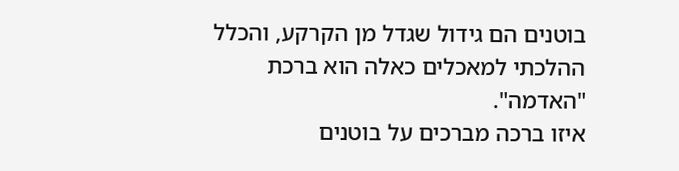בוטנים הם גידול שגדל מן הקרקע, והכלל ההלכתי למאכלים כאלה הוא ברכת "האדמה".
איזו ברכה מברכים על בוטנים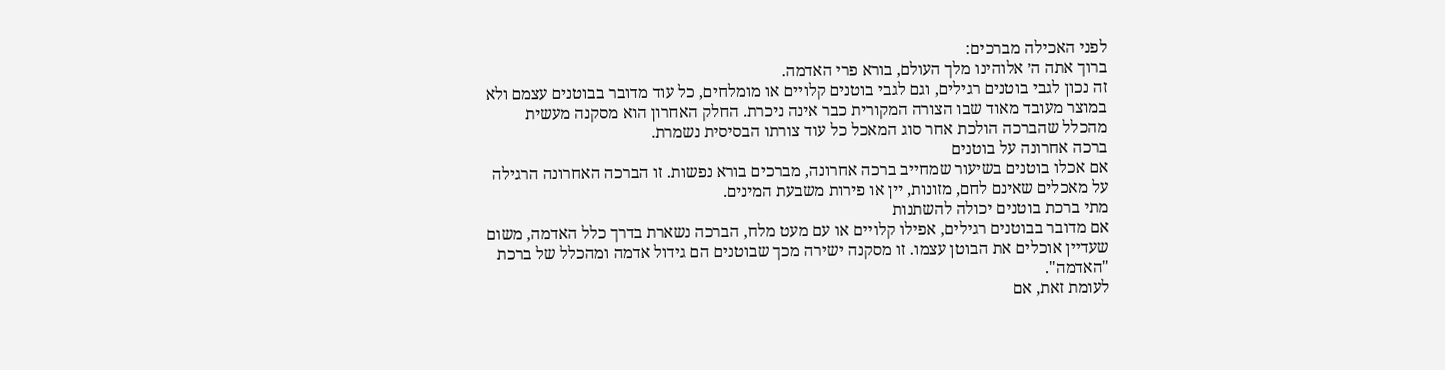לפני האכילה מברכים:
ברוך אתה ה׳ אלוהינו מלך העולם, בורא פרי האדמה.
זה נכון לגבי בוטנים רגילים, וגם לגבי בוטנים קלויים או מומלחים, כל עוד מדובר בבוטנים עצמם ולא במוצר מעובד מאוד שבו הצורה המקורית כבר אינה ניכרת. החלק האחרון הוא מסקנה מעשית מהכלל שהברכה הולכת אחר סוג המאכל כל עוד צורתו הבסיסית נשמרת.
ברכה אחרונה על בוטנים
אם אכלו בוטנים בשיעור שמחייב ברכה אחרונה, מברכים בורא נפשות. זו הברכה האחרונה הרגילה על מאכלים שאינם לחם, מזונות, יין או פירות משבעת המינים.
מתי ברכת בוטנים יכולה להשתנות
אם מדובר בבוטנים רגילים, אפילו קלויים או עם מעט מלח, הברכה נשארת בדרך כלל האדמה, משום שעדיין אוכלים את הבוטן עצמו. זו מסקנה ישירה מכך שבוטנים הם גידול אדמה ומהכלל של ברכת "האדמה".
לעומת זאת, אם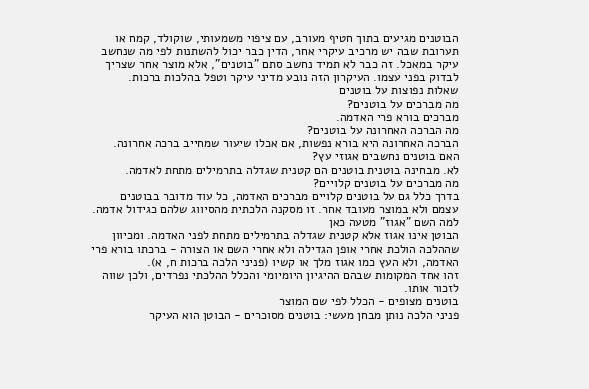הבוטנים מגיעים בתוך חטיף מעורב, עם ציפוי משמעותי, שוקולד, קמח או תערובת שבה יש מרכיב עיקרי אחר, הדין כבר יכול להשתנות לפי מה שנחשב עיקר במאכל. זה כבר לא תמיד נחשב סתם "בוטנים", אלא מוצר אחר שצריך לבדוק בפני עצמו. העיקרון הזה נובע מדיני עיקר וטפל בהלכות ברכות.
שאלות נפוצות על בוטנים
מה מברכים על בוטנים?
מברכים בורא פרי האדמה.
מה הברכה האחרונה על בוטנים?
הברכה האחרונה היא בורא נפשות, אם אכלו שיעור שמחייב ברכה אחרונה.
האם בוטנים נחשבים אגוזי עץ?
לא. מבחינה בוטנית בוטנים הם קטנית שגדלה בתרמילים מתחת לאדמה.
מה מברכים על בוטנים קלויים?
בדרך כלל גם על בוטנים קלויים מברכים האדמה, כל עוד מדובר בבוטנים עצמם ולא במוצר מעובד אחר. זו מסקנה הלכתית מהסיווג שלהם כגידול אדמה.
למה השם "אגוז" מטעה כאן
הבוטן אינו אגוז אלא קטנית שגדלה בתרמילים מתחת לפני האדמה. ומכיוון שההלכה הולכת אחרי אופן הגדילה ולא אחרי השם או הצורה - ברכתו בורא פרי האדמה, ולא העץ כמו אגוז מלך או קשיו (פניני הלכה ברכות ח, א).
זהו אחד המקומות שבהם ההיגיון היומיומי והכלל ההלכתי נפרדים, ולכן שווה לזכור אותו.
בוטנים מצופים - הכלל לפי שם המוצר
פניני הלכה נותן מבחן מעשי: בוטנים מסוכרים - הבוטן הוא העיקר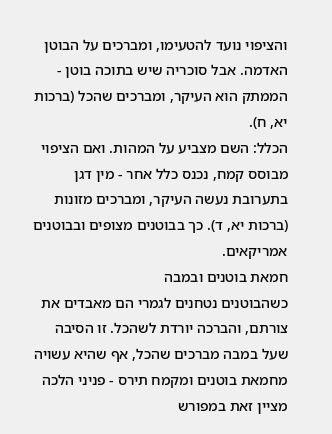והציפוי נועד להטעימו, ומברכים על הבוטן האדמה. אבל סוכריה שיש בתוכה בוטן - הממתק הוא העיקר, ומברכים שהכל (ברכות יא, ח).
הכלל: השם מצביע על המהות. ואם הציפוי מבוסס קמח, נכנס כלל אחר - מין דגן בתערובת נעשה העיקר, ומברכים מזונות (ברכות יא, ד). כך בבוטנים מצופים ובבוטנים אמריקאים.
חמאת בוטנים ובמבה
כשהבוטנים נטחנים לגמרי הם מאבדים את צורתם, והברכה יורדת לשהכל. זו הסיבה שעל במבה מברכים שהכל, אף שהיא עשויה מחמאת בוטנים ומקמח תירס - פניני הלכה מציין זאת במפורש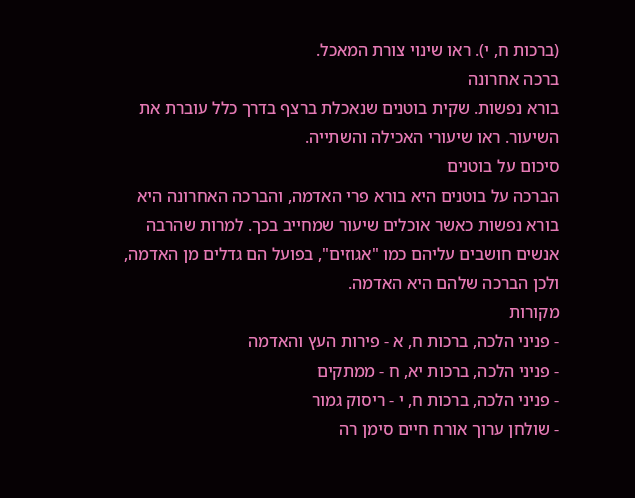(ברכות ח, י). ראו שינוי צורת המאכל.
ברכה אחרונה
בורא נפשות. שקית בוטנים שנאכלת ברצף בדרך כלל עוברת את השיעור. ראו שיעורי האכילה והשתייה.
סיכום על בוטנים
הברכה על בוטנים היא בורא פרי האדמה, והברכה האחרונה היא בורא נפשות כאשר אוכלים שיעור שמחייב בכך. למרות שהרבה אנשים חושבים עליהם כמו "אגוזים", בפועל הם גדלים מן האדמה, ולכן הברכה שלהם היא האדמה.
מקורות
- פניני הלכה, ברכות ח, א - פירות העץ והאדמה
- פניני הלכה, ברכות יא, ח - ממתקים
- פניני הלכה, ברכות ח, י - ריסוק גמור
- שולחן ערוך אורח חיים סימן רה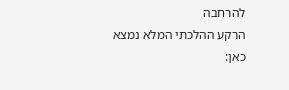להרחבה
הרקע ההלכתי המלא נמצא כאן: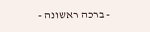- ברכה ראשונה -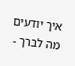איך יודעים מה לברך -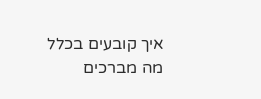איך קובעים בכלל מה מברכים